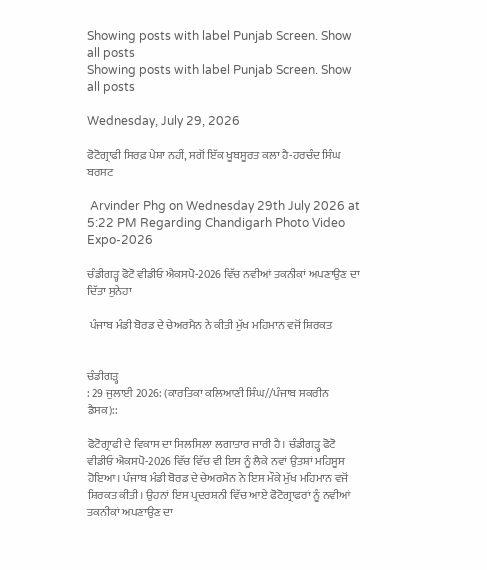Showing posts with label Punjab Screen. Show all posts
Showing posts with label Punjab Screen. Show all posts

Wednesday, July 29, 2026

ਫੋਟੋਗ੍ਰਾਫੀ ਸਿਰਫ਼ ਪੇਸ਼ਾ ਨਹੀਂ, ਸਗੋਂ ਇੱਕ ਖੂਬਸੂਰਤ ਕਲਾ ਹੈ-ਹਰਚੰਦ ਸਿੰਘ ਬਰਸਟ

 Arvinder Phg on Wednesday 29th July 2026 at 5:22 PM Regarding Chandigarh Photo Video Expo-2026

ਚੰਡੀਗੜ੍ਹ ਫੋਟੋ ਵੀਡੀਓ ਐਕਸਪੋ-2026 ਵਿੱਚ ਨਵੀਆਂ ਤਕਨੀਕਾਂ ਅਪਣਾਉਣ ਦਾ ਦਿੱਤਾ ਸੁਨੇਹਾ

 ਪੰਜਾਬ ਮੰਡੀ ਬੋਰਡ ਦੇ ਚੇਅਰਮੈਨ ਨੇ ਕੀਤੀ ਮੁੱਖ ਮਹਿਮਾਨ ਵਜੋਂ ਸ਼ਿਰਕਤ


ਚੰਡੀਗੜ੍ਹ
: 29 ਜੁਲਾਈ 2026: (ਕਾਰਤਿਕਾ ਕਲਿਆਣੀ ਸਿੰਘ//ਪੰਜਾਬ ਸਕਰੀਨ ਡੈਸਕ)::

ਫੋਟੋਗ੍ਰਾਫੀ ਦੇ ਵਿਕਾਸ ਦਾ ਸਿਲਸਿਲਾ ਲਗਾਤਾਰ ਜਾਰੀ ਹੈ। ਚੰਡੀਗੜ੍ਹ ਫੋਟੋ ਵੀਡੀਓ ਐਕਸਪੋ-2026 ਵਿੱਚ ਵਿੱਚ ਵੀ ਇਸ ਨੂੰ ਲੈਕੇ ਨਵਾਂ ਉਤਸ਼ਾਂ ਮਹਿਸੂਸ ਹੋਇਆ। ਪੰਜਾਬ ਮੰਡੀ ਬੋਰਡ ਦੇ ਚੇਅਰਮੈਨ ਨੇ ਇਸ ਮੌਕੇ ਮੁੱਖ ਮਹਿਮਾਨ ਵਜੋਂ ਸ਼ਿਰਕਤ ਕੀਤੀ। ਉਹਨਾਂ ਇਸ ਪ੍ਰਦਰਸ਼ਨੀ ਵਿੱਚ ਆਏ ਫੋਟੋਗ੍ਰਾਫਰਾਂ ਨੂੰ ਨਵੀਆਂ ਤਕਨੀਕਾਂ ਅਪਣਾਉਣ ਦਾ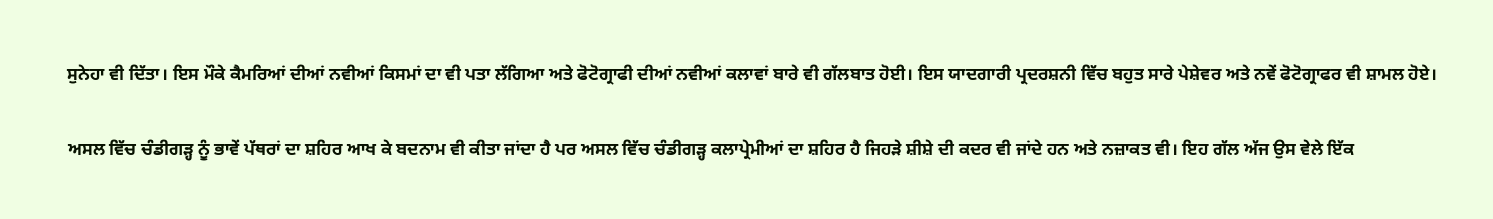ਸੁਨੇਹਾ ਵੀ ਦਿੱਤਾ। ਇਸ ਮੌਕੇ ਕੈਮਰਿਆਂ ਦੀਆਂ ਨਵੀਆਂ ਕਿਸਮਾਂ ਦਾ ਵੀ ਪਤਾ ਲੱਗਿਆ ਅਤੇ ਫੋਟੋਗ੍ਰਾਫੀ ਦੀਆਂ ਨਵੀਆਂ ਕਲਾਵਾਂ ਬਾਰੇ ਵੀ ਗੱਲਬਾਤ ਹੋਈ। ਇਸ ਯਾਦਗਾਰੀ ਪ੍ਰਦਰਸ਼ਨੀ ਵਿੱਚ ਬਹੁਤ ਸਾਰੇ ਪੇਸ਼ੇਵਰ ਅਤੇ ਨਵੇਂ ਫੋਟੋਗ੍ਰਾਫਰ ਵੀ ਸ਼ਾਮਲ ਹੋਏ।

ਅਸਲ ਵਿੱਚ ਚੰਡੀਗੜ੍ਹ ਨੂੰ ਭਾਵੇਂ ਪੱਥਰਾਂ ਦਾ ਸ਼ਹਿਰ ਆਖ ਕੇ ਬਦਨਾਮ ਵੀ ਕੀਤਾ ਜਾਂਦਾ ਹੈ ਪਰ ਅਸਲ ਵਿੱਚ ਚੰਡੀਗੜ੍ਹ ਕਲਾਪ੍ਰੇਮੀਆਂ ਦਾ ਸ਼ਹਿਰ ਹੈ ਜਿਹੜੇ ਸ਼ੀਸ਼ੇ ਦੀ ਕਦਰ ਵੀ ਜਾਂਦੇ ਹਨ ਅਤੇ ਨਜ਼ਾਕਤ ਵੀ। ਇਹ ਗੱਲ ਅੱਜ ਉਸ ਵੇਲੇ ਇੱਕ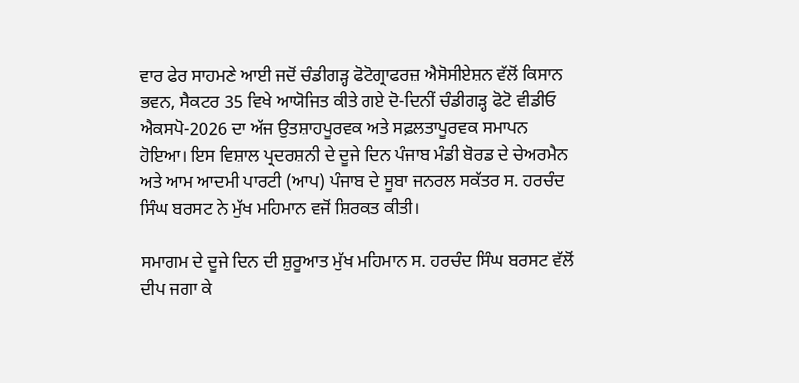ਵਾਰ ਫੇਰ ਸਾਹਮਣੇ ਆਈ ਜਦੋਂ ਚੰਡੀਗੜ੍ਹ ਫੋਟੋਗ੍ਰਾਫਰਜ਼ ਐਸੋਸੀਏਸ਼ਨ ਵੱਲੋਂ ਕਿਸਾਨ ਭਵਨ, ਸੈਕਟਰ 35 ਵਿਖੇ ਆਯੋਜਿਤ ਕੀਤੇ ਗਏ ਦੋ-ਦਿਨੀਂ ਚੰਡੀਗੜ੍ਹ ਫੋਟੋ ਵੀਡੀਓ ਐਕਸਪੋ-2026 ਦਾ ਅੱਜ ਉਤਸ਼ਾਹਪੂਰਵਕ ਅਤੇ ਸਫ਼ਲਤਾਪੂਰਵਕ ਸਮਾਪਨ ਹੋਇਆ। ਇਸ ਵਿਸ਼ਾਲ ਪ੍ਰਦਰਸ਼ਨੀ ਦੇ ਦੂਜੇ ਦਿਨ ਪੰਜਾਬ ਮੰਡੀ ਬੋਰਡ ਦੇ ਚੇਅਰਮੈਨ ਅਤੇ ਆਮ ਆਦਮੀ ਪਾਰਟੀ (ਆਪ) ਪੰਜਾਬ ਦੇ ਸੂਬਾ ਜਨਰਲ ਸਕੱਤਰ ਸ. ਹਰਚੰਦ ਸਿੰਘ ਬਰਸਟ ਨੇ ਮੁੱਖ ਮਹਿਮਾਨ ਵਜੋਂ ਸ਼ਿਰਕਤ ਕੀਤੀ।

ਸਮਾਗਮ ਦੇ ਦੂਜੇ ਦਿਨ ਦੀ ਸ਼ੁਰੂਆਤ ਮੁੱਖ ਮਹਿਮਾਨ ਸ. ਹਰਚੰਦ ਸਿੰਘ ਬਰਸਟ ਵੱਲੋਂ ਦੀਪ ਜਗਾ ਕੇ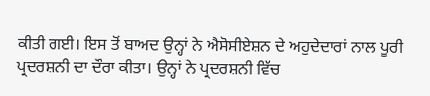ਕੀਤੀ ਗਈ। ਇਸ ਤੋਂ ਬਾਅਦ ਉਨ੍ਹਾਂ ਨੇ ਐਸੋਸੀਏਸ਼ਨ ਦੇ ਅਹੁਦੇਦਾਰਾਂ ਨਾਲ ਪੂਰੀ ਪ੍ਰਦਰਸ਼ਨੀ ਦਾ ਦੌਰਾ ਕੀਤਾ। ਉਨ੍ਹਾਂ ਨੇ ਪ੍ਰਦਰਸ਼ਨੀ ਵਿੱਚ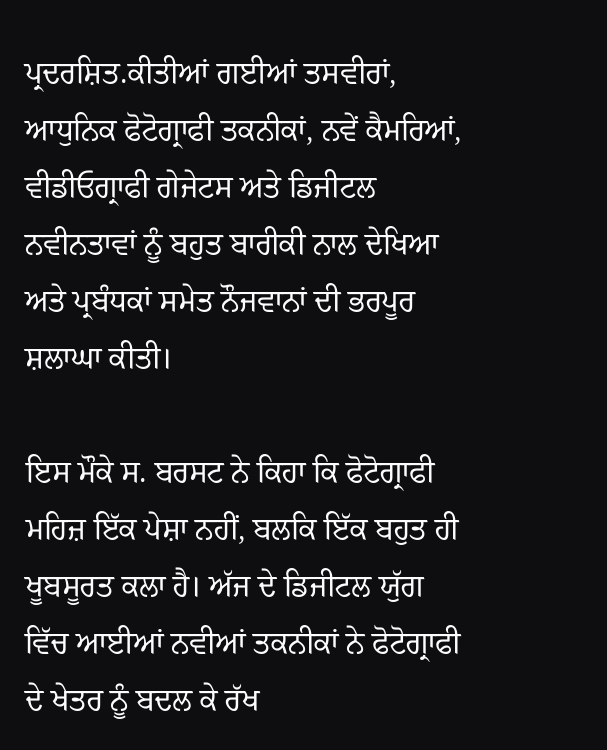ਪ੍ਰਦਰਸ਼ਿਤ.ਕੀਤੀਆਂ ਗਈਆਂ ਤਸਵੀਰਾਂ, ਆਧੁਨਿਕ ਫੋਟੋਗ੍ਰਾਫੀ ਤਕਨੀਕਾਂ, ਨਵੇਂ ਕੈਮਰਿਆਂ, ਵੀਡੀਓਗ੍ਰਾਫੀ ਗੇਜੇਟਸ ਅਤੇ ਡਿਜੀਟਲ ਨਵੀਨਤਾਵਾਂ ਨੂੰ ਬਹੁਤ ਬਾਰੀਕੀ ਨਾਲ ਦੇਖਿਆ ਅਤੇ ਪ੍ਰਬੰਧਕਾਂ ਸਮੇਤ ਨੌਜਵਾਨਾਂ ਦੀ ਭਰਪੂਰ ਸ਼ਲਾਘਾ ਕੀਤੀ।

ਇਸ ਮੌਕੇ ਸ. ਬਰਸਟ ਨੇ ਕਿਹਾ ਕਿ ਫੋਟੋਗ੍ਰਾਫੀ ਮਹਿਜ਼ ਇੱਕ ਪੇਸ਼ਾ ਨਹੀਂ, ਬਲਕਿ ਇੱਕ ਬਹੁਤ ਹੀ ਖੂਬਸੂਰਤ ਕਲਾ ਹੈ। ਅੱਜ ਦੇ ਡਿਜੀਟਲ ਯੁੱਗ ਵਿੱਚ ਆਈਆਂ ਨਵੀਆਂ ਤਕਨੀਕਾਂ ਨੇ ਫੋਟੋਗ੍ਰਾਫੀ ਦੇ ਖੇਤਰ ਨੂੰ ਬਦਲ ਕੇ ਰੱਖ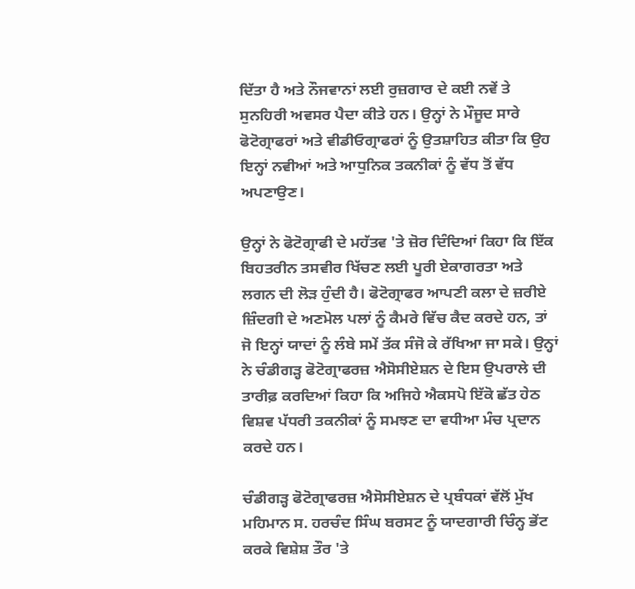ਦਿੱਤਾ ਹੈ ਅਤੇ ਨੌਜਵਾਨਾਂ ਲਈ ਰੁਜ਼ਗਾਰ ਦੇ ਕਈ ਨਵੇਂ ਤੇ ਸੁਨਹਿਰੀ ਅਵਸਰ ਪੈਦਾ ਕੀਤੇ ਹਨ। ਉਨ੍ਹਾਂ ਨੇ ਮੌਜੂਦ ਸਾਰੇ ਫੋਟੋਗ੍ਰਾਫਰਾਂ ਅਤੇ ਵੀਡੀਓਗ੍ਰਾਫਰਾਂ ਨੂੰ ਉਤਸ਼ਾਹਿਤ ਕੀਤਾ ਕਿ ਉਹ ਇਨ੍ਹਾਂ ਨਵੀਆਂ ਅਤੇ ਆਧੁਨਿਕ ਤਕਨੀਕਾਂ ਨੂੰ ਵੱਧ ਤੋਂ ਵੱਧ ਅਪਣਾਉਣ।

ਉਨ੍ਹਾਂ ਨੇ ਫੋਟੋਗ੍ਰਾਫੀ ਦੇ ਮਹੱਤਵ 'ਤੇ ਜ਼ੋਰ ਦਿੰਦਿਆਂ ਕਿਹਾ ਕਿ ਇੱਕ ਬਿਹਤਰੀਨ ਤਸਵੀਰ ਖਿੱਚਣ ਲਈ ਪੂਰੀ ਏਕਾਗਰਤਾ ਅਤੇ ਲਗਨ ਦੀ ਲੋੜ ਹੁੰਦੀ ਹੈ। ਫੋਟੋਗ੍ਰਾਫਰ ਆਪਣੀ ਕਲਾ ਦੇ ਜ਼ਰੀਏ ਜ਼ਿੰਦਗੀ ਦੇ ਅਣਮੋਲ ਪਲਾਂ ਨੂੰ ਕੈਮਰੇ ਵਿੱਚ ਕੈਦ ਕਰਦੇ ਹਨ, ਤਾਂ ਜੋ ਇਨ੍ਹਾਂ ਯਾਦਾਂ ਨੂੰ ਲੰਬੇ ਸਮੇਂ ਤੱਕ ਸੰਜੋ ਕੇ ਰੱਖਿਆ ਜਾ ਸਕੇ। ਉਨ੍ਹਾਂ ਨੇ ਚੰਡੀਗੜ੍ਹ ਫੋਟੋਗ੍ਰਾਫਰਜ਼ ਐਸੋਸੀਏਸ਼ਨ ਦੇ ਇਸ ਉਪਰਾਲੇ ਦੀ ਤਾਰੀਫ਼ ਕਰਦਿਆਂ ਕਿਹਾ ਕਿ ਅਜਿਹੇ ਐਕਸਪੋ ਇੱਕੋ ਛੱਤ ਹੇਠ ਵਿਸ਼ਵ ਪੱਧਰੀ ਤਕਨੀਕਾਂ ਨੂੰ ਸਮਝਣ ਦਾ ਵਧੀਆ ਮੰਚ ਪ੍ਰਦਾਨ ਕਰਦੇ ਹਨ।

ਚੰਡੀਗੜ੍ਹ ਫੋਟੋਗ੍ਰਾਫਰਜ਼ ਐਸੋਸੀਏਸ਼ਨ ਦੇ ਪ੍ਰਬੰਧਕਾਂ ਵੱਲੋਂ ਮੁੱਖ ਮਹਿਮਾਨ ਸ. ਹਰਚੰਦ ਸਿੰਘ ਬਰਸਟ ਨੂੰ ਯਾਦਗਾਰੀ ਚਿੰਨ੍ਹ ਭੇਂਟ ਕਰਕੇ ਵਿਸ਼ੇਸ਼ ਤੌਰ 'ਤੇ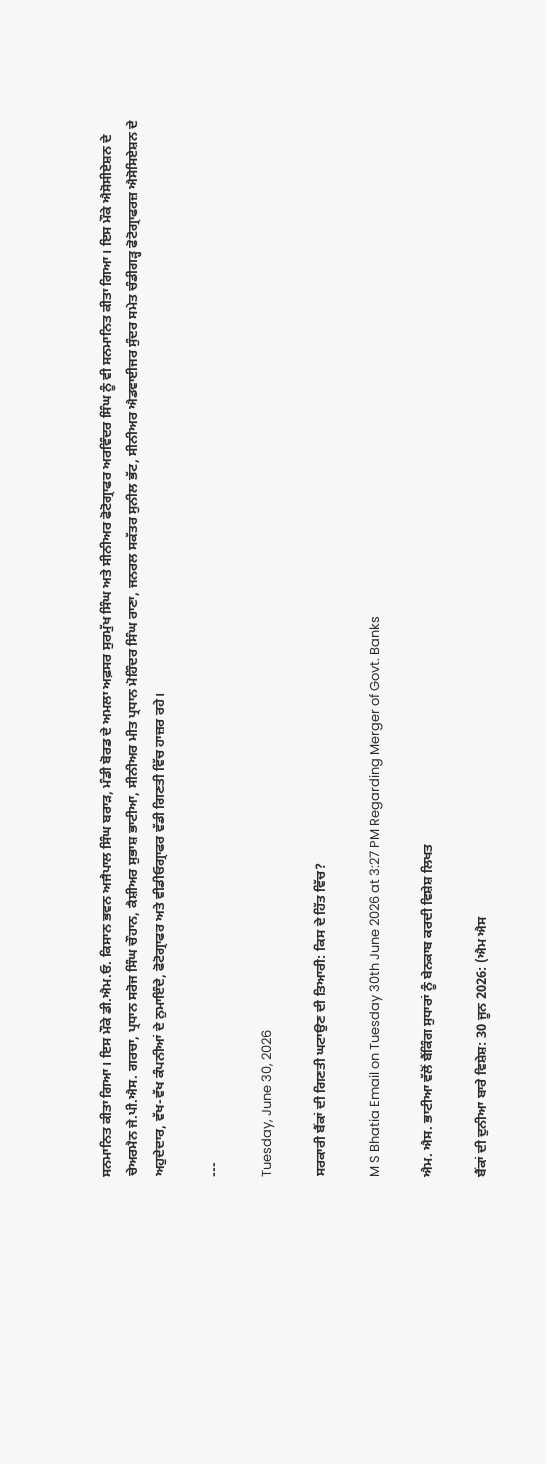ਸਨਮਾਨਿਤ ਕੀਤਾ ਗਿਆ। ਇਸ ਮੌਕੇ ਡੀ.ਐਮ.ਓ. ਕਿਸਾਨ ਭਵਨ ਅਜੈਪਾਲ ਸਿੰਘ ਬਰਾੜ, ਮੰਡੀ ਬੋਰਡ ਦੇ ਅਮਲਾ ਅਫ਼ਸਰ ਸੁਰਮੁੱਖ ਸਿੰਘ ਅਤੇ ਸੀਨੀਅਰ ਫੋਟੋਗ੍ਰਾਫਰ ਅਰਵਿੰਦਰ ਸਿੰਘ ਨੂੰ ਵੀ ਸਨਮਾਨਿਤ ਕੀਤਾ ਗਿਆ। ਇਸ ਮੌਕੇ ਐਸੋਸੀਏਸ਼ਨ ਦੇ ਚੇਅਰਮੈਨ ਜੇ.ਪੀ.ਐਸ. ਗਰਚਾ, ਪ੍ਰਧਾਨ ਸਰੋਜ ਸਿੰਘ ਚੌਹਾਨ, ਕੈਸ਼ੀਅਰ ਸੁਭਾਸ਼ ਭਾਟੀਆ, ਸੀਨੀਅਰ ਮੀਤ ਪ੍ਰਧਾਨ ਮੋਹਿੰਦਰ ਸਿੰਘ ਰਾਣਾ, ਜਨਰਲ ਸਕੱਤਰ ਸੁਨੀਲ ਭੱਟ, ਸੀਨੀਅਰ ਐਡਵਾਈਜਰ ਸੁੰਦਰ ਸਮੇਤ ਚੰਡੀਗੜ੍ਹ ਫੋਟੋਗ੍ਰਾਫਰਜ਼ ਐਸੋਸਿਏਸ਼ਨ ਦੇ ਅਹੁਦੇਦਾਰ, ਵੱਖ-ਵੱਖ ਕੰਪਨੀਆਂ ਦੇ ਨੁਮਾਇੰਦੇ, ਫੋਟੋਗ੍ਰਾਫਰ ਅਤੇ ਵੀਡੀਓਗ੍ਰਾਫਰ ਵੱਡੀ ਗਿਣਤੀ ਵਿੱਚ ਹਾਜ਼ਰ ਰਹੇ।

---

Tuesday, June 30, 2026

ਸਰਕਾਰੀ ਬੈਂਕਾਂ ਦੀ ਗਿਣਤੀ ਘਟਾਉਣ ਦੀ ਤਿਆਰੀ: ਕਿਸ ਦੇ ਹਿੱਤ ਵਿੱਚ?

M S Bhatia Email on Tuesday 30th June 2026 at 3:27 PM Regarding Merger of Govt. Banks

ਐਮ. ਐਸ. ਭਾਟੀਆ ਵੱਲੋਂ ਬੈਂਕਿੰਗ ਸੁਧਾਰਾਂ ਨੂੰ ਬੇਨਕਾਬ ਕਰਦੀ ਵਿਸ਼ੇਸ਼ ਲਿਖਤ

ਬੈਂਕਾਂ ਦੀ ਦੁਨੀਆ ਬਾਰੇ ਵਿਸ਼ੇਸ਼: 30 ਜੂਨ 2026: (ਐਮ ਐਸ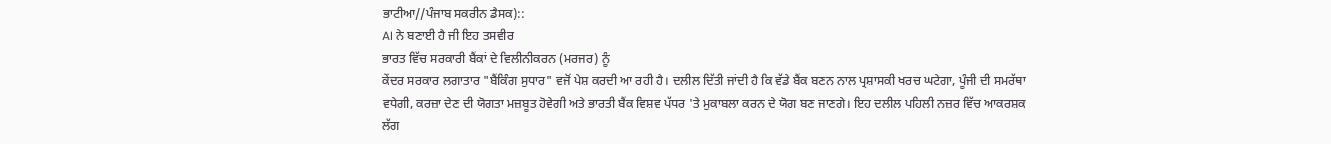ਭਾਟੀਆ//ਪੰਜਾਬ ਸਕਰੀਨ ਡੈਸਕ)::
AI ਨੇ ਬਣਾਈ ਹੈ ਜੀ ਇਹ ਤਸਵੀਰ
ਭਾਰਤ ਵਿੱਚ ਸਰਕਾਰੀ ਬੈਂਕਾਂ ਦੇ ਵਿਲੀਨੀਕਰਨ (ਮਰਜਰ) ਨੂੰ
ਕੇਂਦਰ ਸਰਕਾਰ ਲਗਾਤਾਰ "ਬੈਂਕਿੰਗ ਸੁਧਾਰ" ਵਜੋਂ ਪੇਸ਼ ਕਰਦੀ ਆ ਰਹੀ ਹੈ। ਦਲੀਲ ਦਿੱਤੀ ਜਾਂਦੀ ਹੈ ਕਿ ਵੱਡੇ ਬੈਂਕ ਬਣਨ ਨਾਲ ਪ੍ਰਸ਼ਾਸਕੀ ਖਰਚ ਘਟੇਗਾ, ਪੂੰਜੀ ਦੀ ਸਮਰੱਥਾ ਵਧੇਗੀ, ਕਰਜ਼ਾ ਦੇਣ ਦੀ ਯੋਗਤਾ ਮਜ਼ਬੂਤ ਹੋਵੇਗੀ ਅਤੇ ਭਾਰਤੀ ਬੈਂਕ ਵਿਸ਼ਵ ਪੱਧਰ 'ਤੇ ਮੁਕਾਬਲਾ ਕਰਨ ਦੇ ਯੋਗ ਬਣ ਜਾਣਗੇ। ਇਹ ਦਲੀਲ ਪਹਿਲੀ ਨਜ਼ਰ ਵਿੱਚ ਆਕਰਸ਼ਕ ਲੱਗ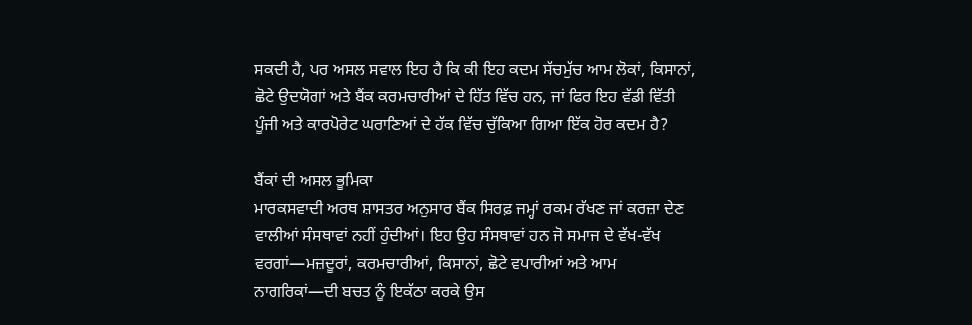ਸਕਦੀ ਹੈ, ਪਰ ਅਸਲ ਸਵਾਲ ਇਹ ਹੈ ਕਿ ਕੀ ਇਹ ਕਦਮ ਸੱਚਮੁੱਚ ਆਮ ਲੋਕਾਂ, ਕਿਸਾਨਾਂ, ਛੋਟੇ ਉਦਯੋਗਾਂ ਅਤੇ ਬੈਂਕ ਕਰਮਚਾਰੀਆਂ ਦੇ ਹਿੱਤ ਵਿੱਚ ਹਨ, ਜਾਂ ਫਿਰ ਇਹ ਵੱਡੀ ਵਿੱਤੀ ਪੂੰਜੀ ਅਤੇ ਕਾਰਪੋਰੇਟ ਘਰਾਣਿਆਂ ਦੇ ਹੱਕ ਵਿੱਚ ਚੁੱਕਿਆ ਗਿਆ ਇੱਕ ਹੋਰ ਕਦਮ ਹੈ?

ਬੈਂਕਾਂ ਦੀ ਅਸਲ ਭੂਮਿਕਾ
ਮਾਰਕਸਵਾਦੀ ਅਰਥ ਸ਼ਾਸਤਰ ਅਨੁਸਾਰ ਬੈਂਕ ਸਿਰਫ਼ ਜਮ੍ਹਾਂ ਰਕਮ ਰੱਖਣ ਜਾਂ ਕਰਜ਼ਾ ਦੇਣ ਵਾਲੀਆਂ ਸੰਸਥਾਵਾਂ ਨਹੀਂ ਹੁੰਦੀਆਂ। ਇਹ ਉਹ ਸੰਸਥਾਵਾਂ ਹਨ ਜੋ ਸਮਾਜ ਦੇ ਵੱਖ-ਵੱਖ ਵਰਗਾਂ—ਮਜ਼ਦੂਰਾਂ, ਕਰਮਚਾਰੀਆਂ, ਕਿਸਾਨਾਂ, ਛੋਟੇ ਵਪਾਰੀਆਂ ਅਤੇ ਆਮ ਨਾਗਰਿਕਾਂ—ਦੀ ਬਚਤ ਨੂੰ ਇਕੱਠਾ ਕਰਕੇ ਉਸ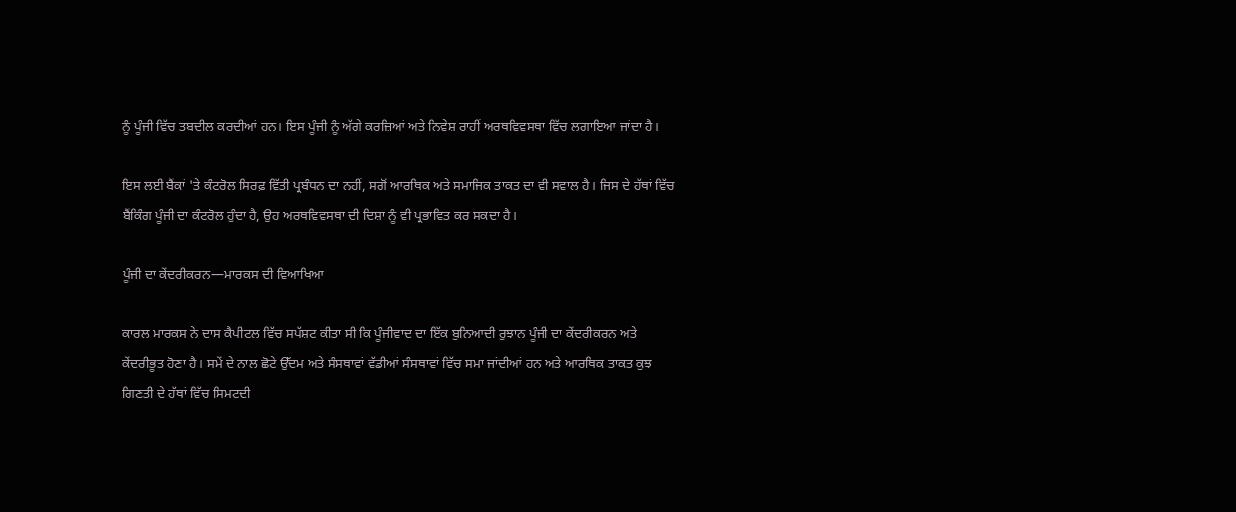ਨੂੰ ਪੂੰਜੀ ਵਿੱਚ ਤਬਦੀਲ ਕਰਦੀਆਂ ਹਨ। ਇਸ ਪੂੰਜੀ ਨੂੰ ਅੱਗੇ ਕਰਜ਼ਿਆਂ ਅਤੇ ਨਿਵੇਸ਼ ਰਾਹੀਂ ਅਰਥਵਿਵਸਥਾ ਵਿੱਚ ਲਗਾਇਆ ਜਾਂਦਾ ਹੈ।

ਇਸ ਲਈ ਬੈਂਕਾਂ 'ਤੇ ਕੰਟਰੋਲ ਸਿਰਫ਼ ਵਿੱਤੀ ਪ੍ਰਬੰਧਨ ਦਾ ਨਹੀਂ, ਸਗੋਂ ਆਰਥਿਕ ਅਤੇ ਸਮਾਜਿਕ ਤਾਕਤ ਦਾ ਵੀ ਸਵਾਲ ਹੈ। ਜਿਸ ਦੇ ਹੱਥਾਂ ਵਿੱਚ ਬੈਂਕਿੰਗ ਪੂੰਜੀ ਦਾ ਕੰਟਰੋਲ ਹੁੰਦਾ ਹੈ, ਉਹ ਅਰਥਵਿਵਸਥਾ ਦੀ ਦਿਸ਼ਾ ਨੂੰ ਵੀ ਪ੍ਰਭਾਵਿਤ ਕਰ ਸਕਦਾ ਹੈ।

ਪੂੰਜੀ ਦਾ ਕੇਂਦਰੀਕਰਨ—ਮਾਰਕਸ ਦੀ ਵਿਆਖਿਆ

ਕਾਰਲ ਮਾਰਕਸ ਨੇ ਦਾਸ ਕੈਪੀਟਲ ਵਿੱਚ ਸਪੱਸ਼ਟ ਕੀਤਾ ਸੀ ਕਿ ਪੂੰਜੀਵਾਦ ਦਾ ਇੱਕ ਬੁਨਿਆਦੀ ਰੁਝਾਨ ਪੂੰਜੀ ਦਾ ਕੇਂਦਰੀਕਰਨ ਅਤੇ ਕੇਂਦਰੀਭੂਤ ਹੋਣਾ ਹੈ। ਸਮੇਂ ਦੇ ਨਾਲ ਛੋਟੇ ਉੱਦਮ ਅਤੇ ਸੰਸਥਾਵਾਂ ਵੱਡੀਆਂ ਸੰਸਥਾਵਾਂ ਵਿੱਚ ਸਮਾ ਜਾਂਦੀਆਂ ਹਨ ਅਤੇ ਆਰਥਿਕ ਤਾਕਤ ਕੁਝ ਗਿਣਤੀ ਦੇ ਹੱਥਾਂ ਵਿੱਚ ਸਿਮਟਦੀ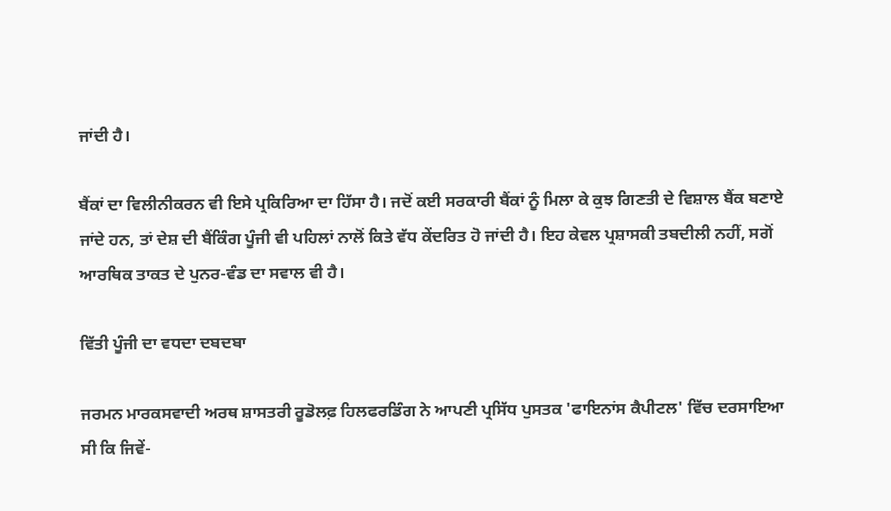ਜਾਂਦੀ ਹੈ।

ਬੈਂਕਾਂ ਦਾ ਵਿਲੀਨੀਕਰਨ ਵੀ ਇਸੇ ਪ੍ਰਕਿਰਿਆ ਦਾ ਹਿੱਸਾ ਹੈ। ਜਦੋਂ ਕਈ ਸਰਕਾਰੀ ਬੈਂਕਾਂ ਨੂੰ ਮਿਲਾ ਕੇ ਕੁਝ ਗਿਣਤੀ ਦੇ ਵਿਸ਼ਾਲ ਬੈਂਕ ਬਣਾਏ ਜਾਂਦੇ ਹਨ, ਤਾਂ ਦੇਸ਼ ਦੀ ਬੈਂਕਿੰਗ ਪੂੰਜੀ ਵੀ ਪਹਿਲਾਂ ਨਾਲੋਂ ਕਿਤੇ ਵੱਧ ਕੇਂਦਰਿਤ ਹੋ ਜਾਂਦੀ ਹੈ। ਇਹ ਕੇਵਲ ਪ੍ਰਸ਼ਾਸਕੀ ਤਬਦੀਲੀ ਨਹੀਂ, ਸਗੋਂ ਆਰਥਿਕ ਤਾਕਤ ਦੇ ਪੁਨਰ-ਵੰਡ ਦਾ ਸਵਾਲ ਵੀ ਹੈ।

ਵਿੱਤੀ ਪੂੰਜੀ ਦਾ ਵਧਦਾ ਦਬਦਬਾ

ਜਰਮਨ ਮਾਰਕਸਵਾਦੀ ਅਰਥ ਸ਼ਾਸਤਰੀ ਰੂਡੋਲਫ਼ ਹਿਲਫਰਡਿੰਗ ਨੇ ਆਪਣੀ ਪ੍ਰਸਿੱਧ ਪੁਸਤਕ 'ਫਾਇਨਾਂਸ ਕੈਪੀਟਲ' ਵਿੱਚ ਦਰਸਾਇਆ ਸੀ ਕਿ ਜਿਵੇਂ-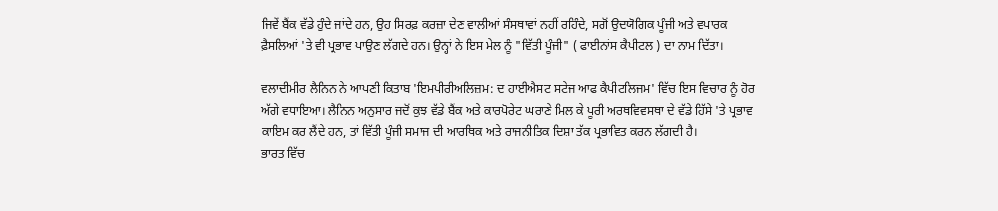ਜਿਵੇਂ ਬੈਂਕ ਵੱਡੇ ਹੁੰਦੇ ਜਾਂਦੇ ਹਨ, ਉਹ ਸਿਰਫ਼ ਕਰਜ਼ਾ ਦੇਣ ਵਾਲੀਆਂ ਸੰਸਥਾਵਾਂ ਨਹੀਂ ਰਹਿੰਦੇ, ਸਗੋਂ ਉਦਯੋਗਿਕ ਪੂੰਜੀ ਅਤੇ ਵਪਾਰਕ ਫ਼ੈਸਲਿਆਂ 'ਤੇ ਵੀ ਪ੍ਰਭਾਵ ਪਾਉਣ ਲੱਗਦੇ ਹਨ। ਉਨ੍ਹਾਂ ਨੇ ਇਸ ਮੇਲ ਨੂੰ "ਵਿੱਤੀ ਪੂੰਜੀ" ( ਫਾਈਨਾਂਸ ਕੈਪੀਟਲ ) ਦਾ ਨਾਮ ਦਿੱਤਾ।

ਵਲਾਦੀਮੀਰ ਲੈਨਿਨ ਨੇ ਆਪਣੀ ਕਿਤਾਬ 'ਇਮਪੀਰੀਅਲਿਜ਼ਮ: ਦ ਹਾਈਐਸਟ ਸਟੇਜ ਆਫ ਕੈਪੀਟਲਿਜਮ' ਵਿੱਚ ਇਸ ਵਿਚਾਰ ਨੂੰ ਹੋਰ ਅੱਗੇ ਵਧਾਇਆ। ਲੈਨਿਨ ਅਨੁਸਾਰ ਜਦੋਂ ਕੁਝ ਵੱਡੇ ਬੈਂਕ ਅਤੇ ਕਾਰਪੋਰੇਟ ਘਰਾਣੇ ਮਿਲ ਕੇ ਪੂਰੀ ਅਰਥਵਿਵਸਥਾ ਦੇ ਵੱਡੇ ਹਿੱਸੇ 'ਤੇ ਪ੍ਰਭਾਵ ਕਾਇਮ ਕਰ ਲੈਂਦੇ ਹਨ, ਤਾਂ ਵਿੱਤੀ ਪੂੰਜੀ ਸਮਾਜ ਦੀ ਆਰਥਿਕ ਅਤੇ ਰਾਜਨੀਤਿਕ ਦਿਸ਼ਾ ਤੱਕ ਪ੍ਰਭਾਵਿਤ ਕਰਨ ਲੱਗਦੀ ਹੈ।
ਭਾਰਤ ਵਿੱਚ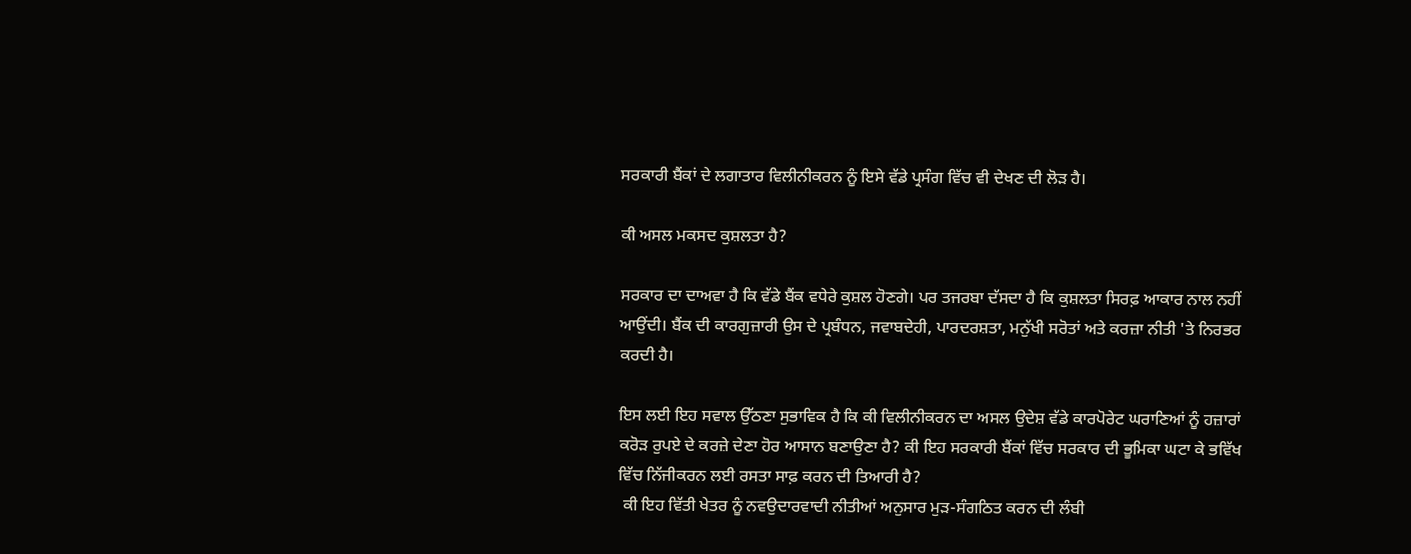ਸਰਕਾਰੀ ਬੈਂਕਾਂ ਦੇ ਲਗਾਤਾਰ ਵਿਲੀਨੀਕਰਨ ਨੂੰ ਇਸੇ ਵੱਡੇ ਪ੍ਰਸੰਗ ਵਿੱਚ ਵੀ ਦੇਖਣ ਦੀ ਲੋੜ ਹੈ।

ਕੀ ਅਸਲ ਮਕਸਦ ਕੁਸ਼ਲਤਾ ਹੈ?

ਸਰਕਾਰ ਦਾ ਦਾਅਵਾ ਹੈ ਕਿ ਵੱਡੇ ਬੈਂਕ ਵਧੇਰੇ ਕੁਸ਼ਲ ਹੋਣਗੇ। ਪਰ ਤਜਰਬਾ ਦੱਸਦਾ ਹੈ ਕਿ ਕੁਸ਼ਲਤਾ ਸਿਰਫ਼ ਆਕਾਰ ਨਾਲ ਨਹੀਂ ਆਉਂਦੀ। ਬੈਂਕ ਦੀ ਕਾਰਗੁਜ਼ਾਰੀ ਉਸ ਦੇ ਪ੍ਰਬੰਧਨ, ਜਵਾਬਦੇਹੀ, ਪਾਰਦਰਸ਼ਤਾ, ਮਨੁੱਖੀ ਸਰੋਤਾਂ ਅਤੇ ਕਰਜ਼ਾ ਨੀਤੀ 'ਤੇ ਨਿਰਭਰ ਕਰਦੀ ਹੈ।

ਇਸ ਲਈ ਇਹ ਸਵਾਲ ਉੱਠਣਾ ਸੁਭਾਵਿਕ ਹੈ ਕਿ ਕੀ ਵਿਲੀਨੀਕਰਨ ਦਾ ਅਸਲ ਉਦੇਸ਼ ਵੱਡੇ ਕਾਰਪੋਰੇਟ ਘਰਾਣਿਆਂ ਨੂੰ ਹਜ਼ਾਰਾਂ ਕਰੋੜ ਰੁਪਏ ਦੇ ਕਰਜ਼ੇ ਦੇਣਾ ਹੋਰ ਆਸਾਨ ਬਣਾਉਣਾ ਹੈ? ਕੀ ਇਹ ਸਰਕਾਰੀ ਬੈਂਕਾਂ ਵਿੱਚ ਸਰਕਾਰ ਦੀ ਭੂਮਿਕਾ ਘਟਾ ਕੇ ਭਵਿੱਖ ਵਿੱਚ ਨਿੱਜੀਕਰਨ ਲਈ ਰਸਤਾ ਸਾਫ਼ ਕਰਨ ਦੀ ਤਿਆਰੀ ਹੈ?
 ਕੀ ਇਹ ਵਿੱਤੀ ਖੇਤਰ ਨੂੰ ਨਵਉਦਾਰਵਾਦੀ ਨੀਤੀਆਂ ਅਨੁਸਾਰ ਮੁੜ-ਸੰਗਠਿਤ ਕਰਨ ਦੀ ਲੰਬੀ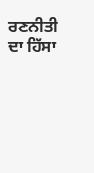ਰਣਨੀਤੀ ਦਾ ਹਿੱਸਾ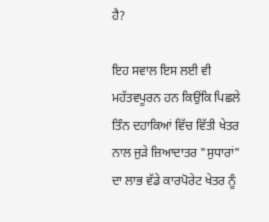ਹੈ?

ਇਹ ਸਵਾਲ ਇਸ ਲਈ ਵੀ ਮਹੱਤਵਪੂਰਨ ਹਨ ਕਿਉਂਕਿ ਪਿਛਲੇ ਤਿੰਨ ਦਹਾਕਿਆਂ ਵਿੱਚ ਵਿੱਤੀ ਖੇਤਰ ਨਾਲ ਜੁੜੇ ਜ਼ਿਆਦਾਤਰ "ਸੁਧਾਰਾਂ" ਦਾ ਲਾਭ ਵੱਡੇ ਕਾਰਪੋਰੇਟ ਖੇਤਰ ਨੂੰ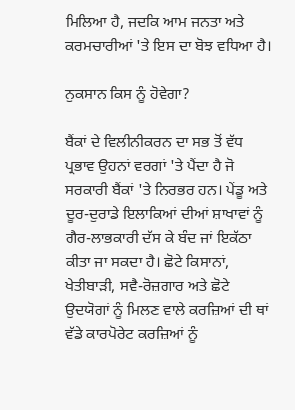ਮਿਲਿਆ ਹੈ, ਜਦਕਿ ਆਮ ਜਨਤਾ ਅਤੇ ਕਰਮਚਾਰੀਆਂ 'ਤੇ ਇਸ ਦਾ ਬੋਝ ਵਧਿਆ ਹੈ।

ਨੁਕਸਾਨ ਕਿਸ ਨੂੰ ਹੋਵੇਗਾ?

ਬੈਂਕਾਂ ਦੇ ਵਿਲੀਨੀਕਰਨ ਦਾ ਸਭ ਤੋਂ ਵੱਧ ਪ੍ਰਭਾਵ ਉਹਨਾਂ ਵਰਗਾਂ 'ਤੇ ਪੈਂਦਾ ਹੈ ਜੋ ਸਰਕਾਰੀ ਬੈਂਕਾਂ 'ਤੇ ਨਿਰਭਰ ਹਨ। ਪੇਂਡੂ ਅਤੇ ਦੂਰ-ਦੁਰਾਡੇ ਇਲਾਕਿਆਂ ਦੀਆਂ ਸ਼ਾਖਾਵਾਂ ਨੂੰ ਗੈਰ-ਲਾਭਕਾਰੀ ਦੱਸ ਕੇ ਬੰਦ ਜਾਂ ਇਕੱਠਾ ਕੀਤਾ ਜਾ ਸਕਦਾ ਹੈ। ਛੋਟੇ ਕਿਸਾਨਾਂ, ਖੇਤੀਬਾੜੀ, ਸਵੈ-ਰੋਜ਼ਗਾਰ ਅਤੇ ਛੋਟੇ ਉਦਯੋਗਾਂ ਨੂੰ ਮਿਲਣ ਵਾਲੇ ਕਰਜ਼ਿਆਂ ਦੀ ਥਾਂ ਵੱਡੇ ਕਾਰਪੋਰੇਟ ਕਰਜ਼ਿਆਂ ਨੂੰ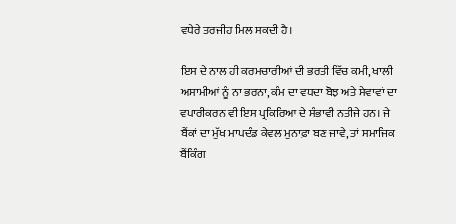ਵਧੇਰੇ ਤਰਜੀਹ ਮਿਲ ਸਕਦੀ ਹੈ।

ਇਸ ਦੇ ਨਾਲ ਹੀ ਕਰਮਚਾਰੀਆਂ ਦੀ ਭਰਤੀ ਵਿੱਚ ਕਮੀ, ਖਾਲੀ ਅਸਾਮੀਆਂ ਨੂੰ ਨਾ ਭਰਨਾ, ਕੰਮ ਦਾ ਵਧਦਾ ਬੋਝ ਅਤੇ ਸੇਵਾਵਾਂ ਦਾ ਵਪਾਰੀਕਰਨ ਵੀ ਇਸ ਪ੍ਰਕਿਰਿਆ ਦੇ ਸੰਭਾਵੀ ਨਤੀਜੇ ਹਨ। ਜੇ ਬੈਂਕਾਂ ਦਾ ਮੁੱਖ ਮਾਪਦੰਡ ਕੇਵਲ ਮੁਨਾਫ਼ਾ ਬਣ ਜਾਵੇ, ਤਾਂ ਸਮਾਜਿਕ ਬੈਂਕਿੰਗ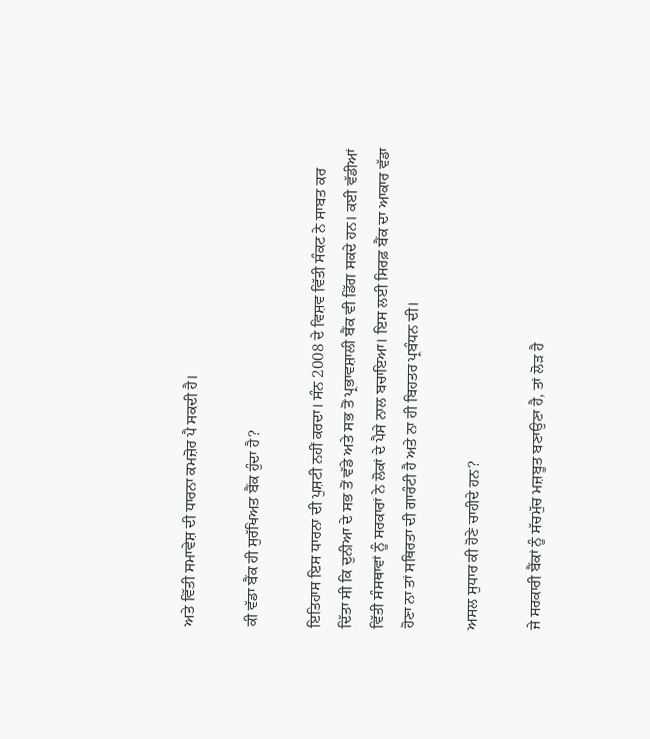ਅਤੇ ਵਿੱਤੀ ਸਮਾਵੇਸ਼ ਦੀ ਧਾਰਨਾ ਕਮਜ਼ੋਰ ਪੈ ਸਕਦੀ ਹੈ।

ਕੀ ਵੱਡਾ ਬੈਂਕ ਹੀ ਸੁਰੱਖਿਅਤ ਬੈਂਕ ਹੁੰਦਾ ਹੈ?

ਇਤਿਹਾਸ ਇਸ ਧਾਰਨਾ ਦੀ ਪੁਸ਼ਟੀ ਨਹੀਂ ਕਰਦਾ। ਸੰਨ 2008 ਦੇ ਵਿਸ਼ਵ ਵਿੱਤੀ ਸੰਕਟ ਨੇ ਸਾਬਤ ਕਰ ਦਿੱਤਾ ਸੀ ਕਿ ਦੁਨੀਆ ਦੇ ਸਭ ਤੋਂ ਵੱਡੇ ਅਤੇ ਸਭ ਤੋਂ ਪ੍ਰਭਾਵਸ਼ਾਲੀ ਬੈਂਕ ਵੀ ਡਿੱਗ ਸਕਦੇ ਹਨ। ਕਈ ਵੱਡੀਆਂ ਵਿੱਤੀ ਸੰਸਥਾਵਾਂ ਨੂੰ ਸਰਕਾਰਾਂ ਨੇ ਲੋਕਾਂ ਦੇ ਪੈਸੇ ਨਾਲ ਬਚਾਇਆ। ਇਸ ਲਈ ਸਿਰਫ਼ ਬੈਂਕ ਦਾ ਆਕਾਰ ਵੱਡਾ ਹੋਣਾ ਨਾ ਤਾਂ ਸਥਿਰਤਾ ਦੀ ਗਾਰੰਟੀ ਹੈ ਅਤੇ ਨਾ ਹੀ ਬਿਹਤਰ ਪ੍ਰਬੰਧਨ ਦੀ।

ਅਸਲ ਸੁਧਾਰ ਕੀ ਹੋਣੇ ਚਾਹੀਦੇ ਹਨ?

ਜੇ ਸਰਕਾਰੀ ਬੈਂਕਾਂ ਨੂੰ ਸੱਚਮੁੱਚ ਮਜ਼ਬੂਤ ਬਣਾਉਣਾ ਹੈ, ਤਾਂ ਲੋੜ ਹੈ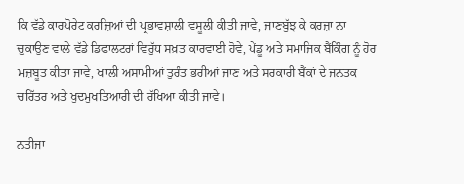ਕਿ ਵੱਡੇ ਕਾਰਪੋਰੇਟ ਕਰਜ਼ਿਆਂ ਦੀ ਪ੍ਰਭਾਵਸ਼ਾਲੀ ਵਸੂਲੀ ਕੀਤੀ ਜਾਵੇ, ਜਾਣਬੁੱਝ ਕੇ ਕਰਜ਼ਾ ਨਾ ਚੁਕਾਉਣ ਵਾਲੇ ਵੱਡੇ ਡਿਫਾਲਟਰਾਂ ਵਿਰੁੱਧ ਸਖ਼ਤ ਕਾਰਵਾਈ ਹੋਵੇ, ਪੇਂਡੂ ਅਤੇ ਸਮਾਜਿਕ ਬੈਂਕਿੰਗ ਨੂੰ ਹੋਰ ਮਜ਼ਬੂਤ ਕੀਤਾ ਜਾਵੇ, ਖਾਲੀ ਅਸਾਮੀਆਂ ਤੁਰੰਤ ਭਰੀਆਂ ਜਾਣ ਅਤੇ ਸਰਕਾਰੀ ਬੈਂਕਾਂ ਦੇ ਜਨਤਕ ਚਰਿੱਤਰ ਅਤੇ ਖੁਦਮੁਖਤਿਆਰੀ ਦੀ ਰੱਖਿਆ ਕੀਤੀ ਜਾਵੇ।

ਨਤੀਜਾ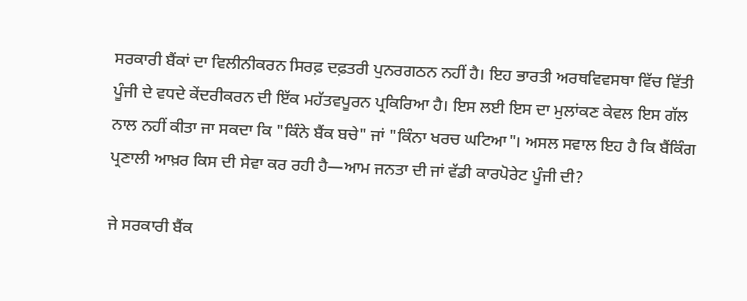ਸਰਕਾਰੀ ਬੈਂਕਾਂ ਦਾ ਵਿਲੀਨੀਕਰਨ ਸਿਰਫ਼ ਦਫ਼ਤਰੀ ਪੁਨਰਗਠਨ ਨਹੀਂ ਹੈ। ਇਹ ਭਾਰਤੀ ਅਰਥਵਿਵਸਥਾ ਵਿੱਚ ਵਿੱਤੀ ਪੂੰਜੀ ਦੇ ਵਧਦੇ ਕੇਂਦਰੀਕਰਨ ਦੀ ਇੱਕ ਮਹੱਤਵਪੂਰਨ ਪ੍ਰਕਿਰਿਆ ਹੈ। ਇਸ ਲਈ ਇਸ ਦਾ ਮੁਲਾਂਕਣ ਕੇਵਲ ਇਸ ਗੱਲ ਨਾਲ ਨਹੀਂ ਕੀਤਾ ਜਾ ਸਕਦਾ ਕਿ "ਕਿੰਨੇ ਬੈਂਕ ਬਚੇ" ਜਾਂ "ਕਿੰਨਾ ਖਰਚ ਘਟਿਆ"। ਅਸਲ ਸਵਾਲ ਇਹ ਹੈ ਕਿ ਬੈਂਕਿੰਗ ਪ੍ਰਣਾਲੀ ਆਖ਼ਰ ਕਿਸ ਦੀ ਸੇਵਾ ਕਰ ਰਹੀ ਹੈ—ਆਮ ਜਨਤਾ ਦੀ ਜਾਂ ਵੱਡੀ ਕਾਰਪੋਰੇਟ ਪੂੰਜੀ ਦੀ?

ਜੇ ਸਰਕਾਰੀ ਬੈਂਕ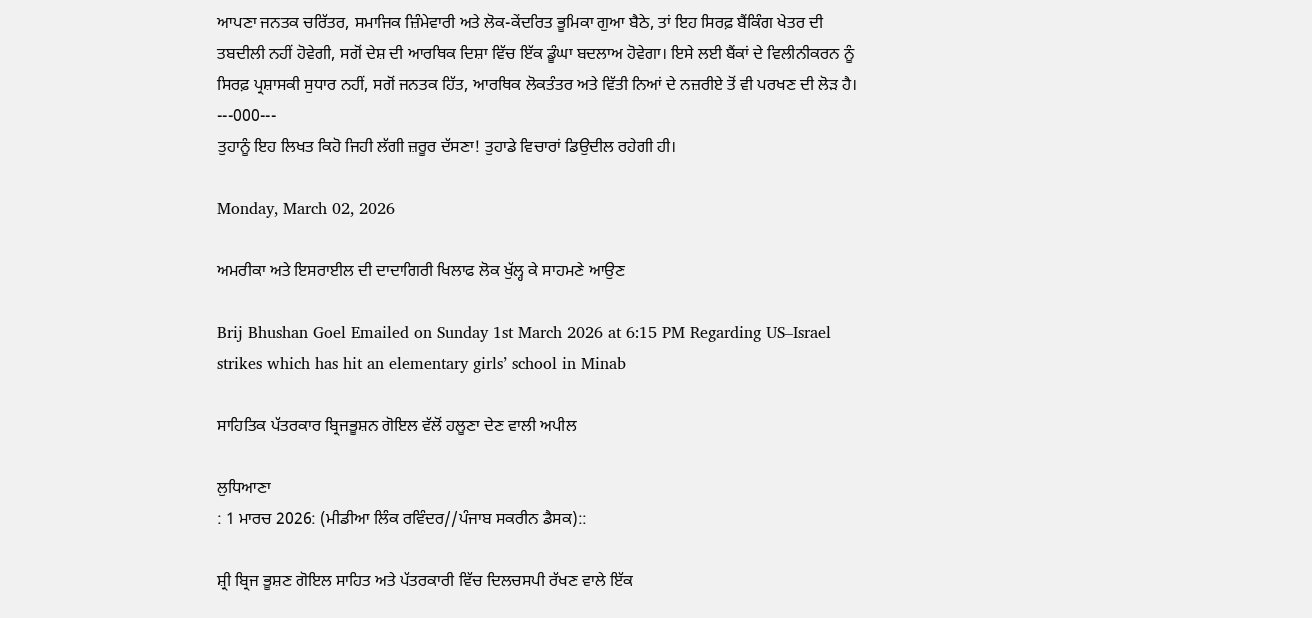ਆਪਣਾ ਜਨਤਕ ਚਰਿੱਤਰ, ਸਮਾਜਿਕ ਜ਼ਿੰਮੇਵਾਰੀ ਅਤੇ ਲੋਕ-ਕੇਂਦਰਿਤ ਭੂਮਿਕਾ ਗੁਆ ਬੈਠੇ, ਤਾਂ ਇਹ ਸਿਰਫ਼ ਬੈਂਕਿੰਗ ਖੇਤਰ ਦੀ ਤਬਦੀਲੀ ਨਹੀਂ ਹੋਵੇਗੀ, ਸਗੋਂ ਦੇਸ਼ ਦੀ ਆਰਥਿਕ ਦਿਸ਼ਾ ਵਿੱਚ ਇੱਕ ਡੂੰਘਾ ਬਦਲਾਅ ਹੋਵੇਗਾ। ਇਸੇ ਲਈ ਬੈਂਕਾਂ ਦੇ ਵਿਲੀਨੀਕਰਨ ਨੂੰ ਸਿਰਫ਼ ਪ੍ਰਸ਼ਾਸਕੀ ਸੁਧਾਰ ਨਹੀਂ, ਸਗੋਂ ਜਨਤਕ ਹਿੱਤ, ਆਰਥਿਕ ਲੋਕਤੰਤਰ ਅਤੇ ਵਿੱਤੀ ਨਿਆਂ ਦੇ ਨਜ਼ਰੀਏ ਤੋਂ ਵੀ ਪਰਖਣ ਦੀ ਲੋੜ ਹੈ।
---000---
ਤੁਹਾਨੂੰ ਇਹ ਲਿਖਤ ਕਿਹੋ ਜਿਹੀ ਲੱਗੀ ਜ਼ਰੂਰ ਦੱਸਣਾ! ਤੁਹਾਡੇ ਵਿਚਾਰਾਂ ਡਿਉਦੀਲ ਰਹੇਗੀ ਹੀ।

Monday, March 02, 2026

ਅਮਰੀਕਾ ਅਤੇ ਇਸਰਾਈਲ ਦੀ ਦਾਦਾਗਿਰੀ ਖਿਲਾਫ ਲੋਕ ਖੁੱਲ੍ਹ ਕੇ ਸਾਹਮਣੇ ਆਉਣ

Brij Bhushan Goel Emailed on Sunday 1st March 2026 at 6:15 PM Regarding US–Israel strikes which has hit an elementary girls’ school in Minab

ਸਾਹਿਤਿਕ ਪੱਤਰਕਾਰ ਬ੍ਰਿਜਭੂਸ਼ਨ ਗੋਇਲ ਵੱਲੋਂ ਹਲੂਣਾ ਦੇਣ ਵਾਲੀ ਅਪੀਲ

ਲੁਧਿਆਣਾ
: 1 ਮਾਰਚ 2026: (ਮੀਡੀਆ ਲਿੰਕ ਰਵਿੰਦਰ//ਪੰਜਾਬ ਸਕਰੀਨ ਡੈਸਕ)::

ਸ਼੍ਰੀ ਬ੍ਰਿਜ ਭੂਸ਼ਣ ਗੋਇਲ ਸਾਹਿਤ ਅਤੇ ਪੱਤਰਕਾਰੀ ਵਿੱਚ ਦਿਲਚਸਪੀ ਰੱਖਣ ਵਾਲੇ ਇੱਕ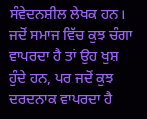ਸੰਵੇਦਨਸ਼ੀਲ ਲੇਖਕ ਹਨ। ਜਦੋਂ ਸਮਾਜ ਵਿੱਚ ਕੁਝ ਚੰਗਾ ਵਾਪਰਦਾ ਹੈ ਤਾਂ ਉਹ ਖੁਸ਼ ਹੁੰਦੇ ਹਨ, ਪਰ ਜਦੋਂ ਕੁਝ ਦਰਦਨਾਕ ਵਾਪਰਦਾ ਹੈ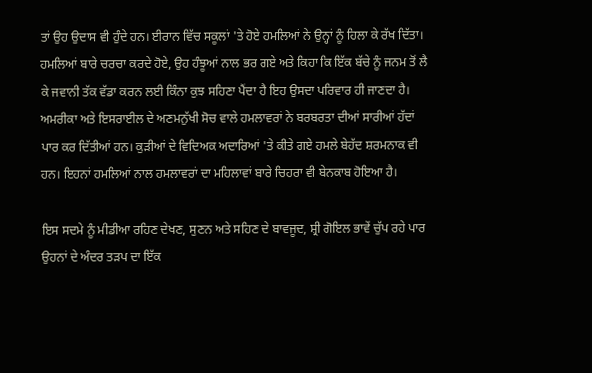ਤਾਂ ਉਹ ਉਦਾਸ ਵੀ ਹੁੰਦੇ ਹਨ। ਈਰਾਨ ਵਿੱਚ ਸਕੂਲਾਂ 'ਤੇ ਹੋਏ ਹਮਲਿਆਂ ਨੇ ਉਨ੍ਹਾਂ ਨੂੰ ਹਿਲਾ ਕੇ ਰੱਖ ਦਿੱਤਾ। ਹਮਲਿਆਂ ਬਾਰੇ ਚਰਚਾ ਕਰਦੇ ਹੋਏ, ਉਹ ਹੰਝੂਆਂ ਨਾਲ ਭਰ ਗਏ ਅਤੇ ਕਿਹਾ ਕਿ ਇੱਕ ਬੱਚੇ ਨੂੰ ਜਨਮ ਤੋਂ ਲੈ ਕੇ ਜਵਾਨੀ ਤੱਕ ਵੱਡਾ ਕਰਨ ਲਈ ਕਿੰਨਾ ਕੁਝ ਸਹਿਣਾ ਪੈਂਦਾ ਹੈ ਇਹ ਉਸਦਾ ਪਰਿਵਾਰ ਹੀ ਜਾਣਦਾ ਹੈ।  ਅਮਰੀਕਾ ਅਤੇ ਇਸਰਾਈਲ ਦੇ ਅਣਮਨੁੱਖੀ ਸੋਚ ਵਾਲੇ ਹਮਲਾਵਰਾਂ ਨੇ ਬਰਬਰਤਾ ਦੀਆਂ ਸਾਰੀਆਂ ਹੱਦਾਂ ਪਾਰ ਕਰ ਦਿੱਤੀਆਂ ਹਨ। ਕੁੜੀਆਂ ਦੇ ਵਿਦਿਅਕ ਅਦਾਰਿਆਂ 'ਤੇ ਕੀਤੇ ਗਏ ਹਮਲੇ ਬੇਹੱਦ ਸ਼ਰਮਨਾਕ ਵੀ ਹਨ। ਇਹਨਾਂ ਹਮਲਿਆਂ ਨਾਲ ਹਮਲਾਵਰਾਂ ਦਾ ਮਹਿਲਾਵਾਂ ਬਾਰੇ ਚਿਹਰਾ ਵੀ ਬੇਨਕਾਬ ਹੋਇਆ ਹੈ।

ਇਸ ਸਦਮੇ ਨੂੰ ਮੀਡੀਆ ਰਹਿਣ ਦੇਖਣ, ਸੁਣਨ ਅਤੇ ਸਹਿਣ ਦੇ ਬਾਵਜੂਦ, ਸ਼੍ਰੀ ਗੋਇਲ ਭਾਵੇਂ ਚੁੱਪ ਰਹੇ ਪਾਰ ਉਹਨਾਂ ਦੇ ਅੰਦਰ ਤੜਪ ਦਾ ਇੱਕ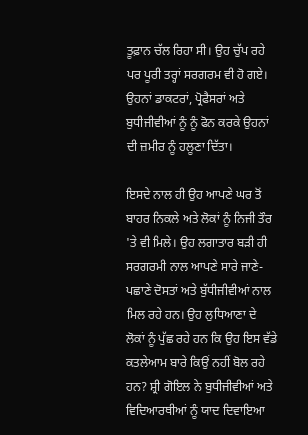ਤੂਫ਼ਾਨ ਚੱਲ ਰਿਹਾ ਸੀ। ਉਹ ਚੁੱਪ ਰਹੇ ਪਰ ਪੂਰੀ ਤਰ੍ਹਾਂ ਸਰਗਰਮ ਵੀ ਹੋ ਗਏ। ਉਹਨਾਂ ਡਾਕਟਰਾਂ, ਪ੍ਰੋਫੈਸਰਾਂ ਅਤੇ ਬੁਧੀਜੀਵੀਆਂ ਨੂੰ ਨੂੰ ਫੋਨ ਕਰਕੇ ਉਹਨਾਂ ਦੀ ਜ਼ਮੀਰ ਨੂੰ ਹਲੂਣਾ ਦਿੱਤਾ।

ਇਸਦੇ ਨਾਲ ਹੀ ਉਹ ਆਪਣੇ ਘਰ ਤੋਂ ਬਾਹਰ ਨਿਕਲੇ ਅਤੇ ਲੋਕਾਂ ਨੂੰ ਨਿਜੀ ਤੌਰ 'ਤੇ ਵੀ ਮਿਲੇ। ਉਹ ਲਗਾਤਾਰ ਬੜੀ ਹੀ ਸਰਗਰਮੀ ਨਾਲ ਆਪਣੇ ਸਾਰੇ ਜਾਣੇ-ਪਛਾਣੇ ਦੋਸਤਾਂ ਅਤੇ ਬੁੱਧੀਜੀਵੀਆਂ ਨਾਲ ਮਿਲ ਰਹੇ ਹਨ। ਉਹ ਲੁਧਿਆਣਾ ਦੇ ਲੋਕਾਂ ਨੂੰ ਪੁੱਛ ਰਹੇ ਹਨ ਕਿ ਉਹ ਇਸ ਵੱਡੇ ਕਤਲੇਆਮ ਬਾਰੇ ਕਿਉਂ ਨਹੀਂ ਬੋਲ ਰਹੇ ਹਨ? ਸ਼੍ਰੀ ਗੋਇਲ ਨੇ ਬੁਧੀਜੀਵੀਆਂ ਅਤੇ ਵਿਦਿਆਰਥੀਆਂ ਨੂੰ ਯਾਦ ਦਿਵਾਇਆ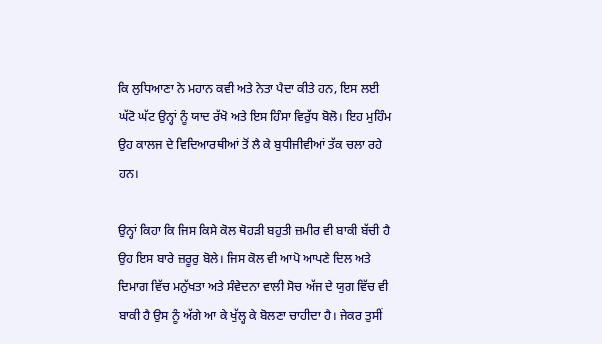ਕਿ ਲੁਧਿਆਣਾ ਨੇ ਮਹਾਨ ਕਵੀ ਅਤੇ ਨੇਤਾ ਪੈਦਾ ਕੀਤੇ ਹਨ, ਇਸ ਲਈ ਘੱਟੋ ਘੱਟ ਉਨ੍ਹਾਂ ਨੂੰ ਯਾਦ ਰੱਖੋ ਅਤੇ ਇਸ ਹਿੰਸਾ ਵਿਰੁੱਧ ਬੋਲੋ। ਇਹ ਮੁਹਿੰਮ ਉਹ ਕਾਲਜ ਦੇ ਵਿਦਿਆਰਥੀਆਂ ਤੋਂ ਲੈ ਕੇ ਬੁਧੀਜੀਵੀਆਂ ਤੱਕ ਚਲਾ ਰਹੇ ਹਨ।

ਉਨ੍ਹਾਂ ਕਿਹਾ ਕਿ ਜਿਸ ਕਿਸੇ ਕੋਲ ਥੋਹੜੀ ਬਹੁਤੀ ਜ਼ਮੀਰ ਵੀ ਬਾਕੀ ਬੱਚੀ ਹੈ ਉਹ ਇਸ ਬਾਰੇ ਜ਼ਰੂਰੁ ਬੋਲੇ। ਜਿਸ ਕੋਲ ਵੀ ਆਪੋ ਆਪਣੇ ਦਿਲ ਅਤੇ ਦਿਮਾਗ ਵਿੱਚ ਮਨੁੱਖਤਾ ਅਤੇ ਸੰਵੇਦਨਾ ਵਾਲੀ ਸੋਚ ਅੱਜ ਦੇ ਯੁਗ ਵਿੱਚ ਵੀ ਬਾਕੀ ਹੈ ਉਸ ਨੂੰ ਅੱਗੇ ਆ ਕੇ ਖੁੱਲ੍ਹ ਕੇ ਬੋਲਣਾ ਚਾਹੀਦਾ ਹੈ। ਜੇਕਰ ਤੁਸੀਂ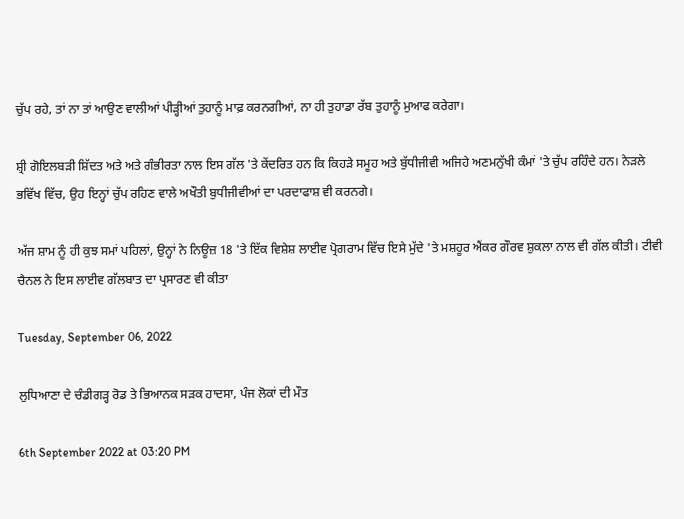ਚੁੱਪ ਰਹੇ, ਤਾਂ ਨਾ ਤਾਂ ਆਉਣ ਵਾਲੀਆਂ ਪੀੜ੍ਹੀਆਂ ਤੁਹਾਨੂੰ ਮਾਫ਼ ਕਰਨਗੀਆਂ, ਨਾ ਹੀ ਤੁਹਾਡਾ ਰੱਬ ਤੁਹਾਨੂੰ ਮੁਆਫ ਕਰੇਗਾ।

ਸ਼੍ਰੀ ਗੋਇਲਬੜੀ ਸ਼ਿੱਦਤ ਅਤੇ ਅਤੇ ਗੰਭੀਰਤਾ ਨਾਲ ਇਸ ਗੱਲ 'ਤੇ ਕੇਂਦਰਿਤ ਹਨ ਕਿ ਕਿਹੜੇ ਸਮੂਹ ਅਤੇ ਬੁੱਧੀਜੀਵੀ ਅਜਿਹੇ ਅਣਮਨੁੱਖੀ ਕੰਮਾਂ 'ਤੇ ਚੁੱਪ ਰਹਿੰਦੇ ਹਨ। ਨੇੜਲੇ ਭਵਿੱਖ ਵਿੱਚ, ਉਹ ਇਨ੍ਹਾਂ ਚੁੱਪ ਰਹਿਣ ਵਾਲੇ ਅਖੌਤੀ ਬੁਧੀਜੀਵੀਆਂ ਦਾ ਪਰਦਾਫਾਸ਼ ਵੀ ਕਰਨਗੇ।

ਅੱਜ ਸ਼ਾਮ ਨੂੰ ਹੀ ਕੁਝ ਸਮਾਂ ਪਹਿਲਾਂ, ਉਨ੍ਹਾਂ ਨੇ ਨਿਊਜ਼ 18 'ਤੇ ਇੱਕ ਵਿਸ਼ੇਸ਼ ਲਾਈਵ ਪ੍ਰੋਗਰਾਮ ਵਿੱਚ ਇਸੇ ਮੁੱਦੇ 'ਤੇ ਮਸ਼ਹੂਰ ਐਂਕਰ ਗੌਰਵ ਸ਼ੁਕਲਾ ਨਾਲ ਵੀ ਗੱਲ ਕੀਤੀ। ਟੀਵੀ ਚੈਨਲ ਨੇ ਇਸ ਲਾਈਵ ਗੱਲਬਾਤ ਦਾ ਪ੍ਰਸਾਰਣ ਵੀ ਕੀਤਾ

Tuesday, September 06, 2022

ਲੁਧਿਆਣਾ ਦੇ ਚੰਡੀਗੜ੍ਹ ਰੋਡ ਤੇ ਭਿਆਨਕ ਸੜਕ ਹਾਦਸਾ, ਪੰਜ ਲੋਕਾਂ ਦੀ ਮੌਤ

6th September 2022 at 03:20 PM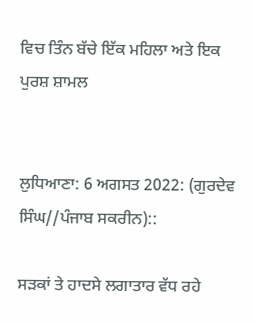ਵਿਚ ਤਿੰਨ ਬੱਚੇ ਇੱਕ ਮਹਿਲਾ ਅਤੇ ਇਕ ਪੁਰਸ਼ ਸ਼ਾਮਲ


ਲੁਧਿਆਣਾ: 6 ਅਗਸਤ 2022: (ਗੁਰਦੇਵ ਸਿੰਘ//ਪੰਜਾਬ ਸਕਰੀਨ)::

ਸੜਕਾਂ ਤੇ ਹਾਦਸੇ ਲਗਾਤਾਰ ਵੱਧ ਰਹੇ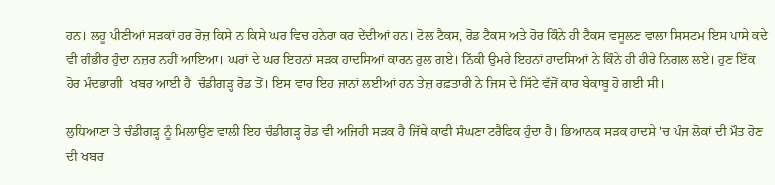ਹਨ। ਲਹੂ ਪੀਣੀਆਂ ਸੜਕਾਂ ਹਰ ਰੋਜ਼ ਕਿਸੇ ਨ ਕਿਸੇ ਘਰ ਵਿਚ ਹਨੇਰਾ ਕਰ ਦੇਂਦੀਆਂ ਹਨ। ਟੋਲ ਟੈਕਸ, ਰੋਡ ਟੈਕਸ ਅਤੇ ਹੋਰ ਕਿੰਨੇ ਹੀ ਟੈਕਸ ਵਸੂਲਣ ਵਾਲਾ ਸਿਸਟਮ ਇਸ ਪਾਸੇ ਕਦੇ ਵੀ ਗੰਭੀਰ ਹੁੰਦਾ ਨਜ਼ਰ ਨਹੀਂ ਆਇਆ। ਘਰਾਂ ਦੇ ਘਰ ਇਹਨਾਂ ਸੜਕ ਹਾਦਸਿਆਂ ਕਾਰਨ ਰੁਲ ਗਏ। ਨਿੱਕੀ ਉਮਰੇ ਇਹਨਾਂ ਹਾਦਸਿਆਂ ਨੇ ਕਿੰਨੇ ਹੀ ਹੀਰੇ ਨਿਗਲ ਲਏ। ਹੁਣ ਇੱਕ ਹੋਰ ਮੰਦਭਾਗੀ  ਖਬਰ ਆਈ ਹੈ  ਚੰਡੀਗੜ੍ਹ ਰੋਡ ਤੋਂ। ਇਸ ਵਾਰ ਇਹ ਜਾਨਾਂ ਲਈਆਂ ਹਨ ਤੇਜ਼ ਰਫ਼ਤਾਰੀ ਨੇ ਜਿਸ ਦੇ ਸਿੱਟੇ ਵੱਜੋਂ ਕਾਰ ਬੇਕਾਬੂ ਹੋ ਗਈ ਸੀ।

ਲੁਧਿਆਣਾ ਤੇ ਚੰਡੀਗੜ੍ਹ ਨੂੰ ਮਿਲਾਉਣ ਵਾਲੀ ਇਹ ਚੰਡੀਗੜ੍ਹ ਰੋਡ ਵੀ ਅਜਿਹੀ ਸੜਕ ਹੈ ਜਿੱਥੇ ਕਾਫੀ ਸੰਘਣਾ ਟਰੈਫਿਕ ਹੁੰਦਾ ਹੈ। ਭਿਆਨਕ ਸੜਕ ਹਾਦਸੇ 'ਚ ਪੰਜ ਲੋਕਾਂ ਦੀ ਮੌਤ ਹੋਣ ਦੀ ਖਬਰ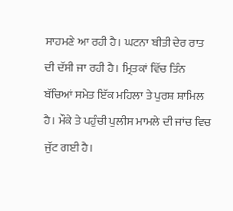ਸਾਹਮਣੇ ਆ ਰਹੀ ਹੈ। ਘਟਨਾ ਬੀਤੀ ਦੇਰ ਰਾਤ ਦੀ ਦੱਸੀ ਜਾ ਰਹੀ ਹੈ। ਮ੍ਰਿਤਕਾਂ ਵਿੱਚ ਤਿੰਨ ਬੱਚਿਆਂ ਸਮੇਤ ਇੱਕ ਮਹਿਲਾ ਤੇ ਪੁਰਸ਼ ਸ਼ਾਮਿਲ ਹੈ। ਮੌਕੇ ਤੇ ਪਹੁੰਚੀ ਪੁਲੀਸ ਮਾਮਲੇ ਦੀ ਜਾਂਚ ਵਿਚ ਜੁੱਟ ਗਈ ਹੈ।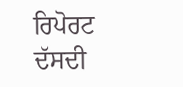ਰਿਪੋਰਟ ਦੱਸਦੀ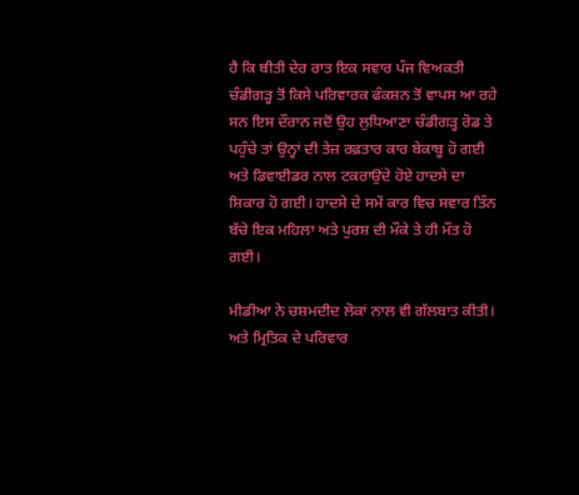ਹੈ ਕਿ ਬੀਤੀ ਦੇਰ ਰਾਤ ਇਕ ਸਵਾਰ ਪੰਜ ਵਿਅਕਤੀ ਚੰਡੀਗੜ੍ਹ ਤੋਂ ਕਿਸੇ ਪਰਿਵਾਰਕ ਫੰਕਸ਼ਨ ਤੋਂ ਵਾਪਸ ਆ ਰਹੇ ਸਨ ਇਸ ਦੌਰਾਨ ਜਦੋਂ ਉਹ ਲੁਧਿਆਣਾ ਚੰਡੀਗੜ੍ਹ ਰੋਡ ਤੇ ਪਹੁੰਚੇ ਤਾਂ ਉਨ੍ਹਾਂ ਦੀ ਤੇਜ਼ ਰਫ਼ਤਾਰ ਕਾਰ ਬੇਕਾਬੂ ਹੋ ਗਈ ਅਤੇ ਡਿਵਾਈਡਰ ਨਾਲ ਟਕਰਾਉਂਦੇ ਹੋਏ ਹਾਦਸੇ ਦਾ ਸ਼ਿਕਾਰ ਹੋ ਗਈ। ਹਾਦਸੇ ਦੇ ਸਮੇਂ ਕਾਰ ਵਿਚ ਸਵਾਰ ਤਿੰਨ ਬੱਚੇ ਇਕ ਮਹਿਲਾ ਅਤੇ ਪੁਰਸ਼ ਦੀ ਮੌਕੇ ਤੇ ਹੀ ਮੌਤ ਹੋ ਗਈ।

ਮੀਡੀਆ ਨੇ ਚਸ਼ਮਦੀਦ ਲੋਕਾਂ ਨਾਲ ਵੀ ਗੱਲਬਾਤ ਕੀਤੀ। ਅਤੇ ਮ੍ਰਿਤਿਕ ਦੇ ਪਰਿਵਾਰ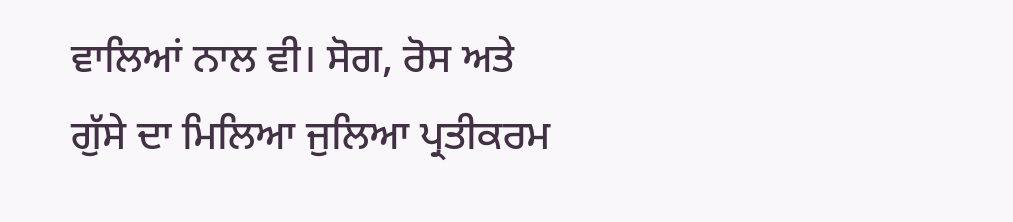ਵਾਲਿਆਂ ਨਾਲ ਵੀ। ਸੋਗ, ਰੋਸ ਅਤੇ ਗੁੱਸੇ ਦਾ ਮਿਲਿਆ ਜੁਲਿਆ ਪ੍ਰਤੀਕਰਮ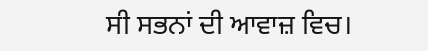ਸੀ ਸਭਨਾਂ ਦੀ ਆਵਾਜ਼ ਵਿਚ।